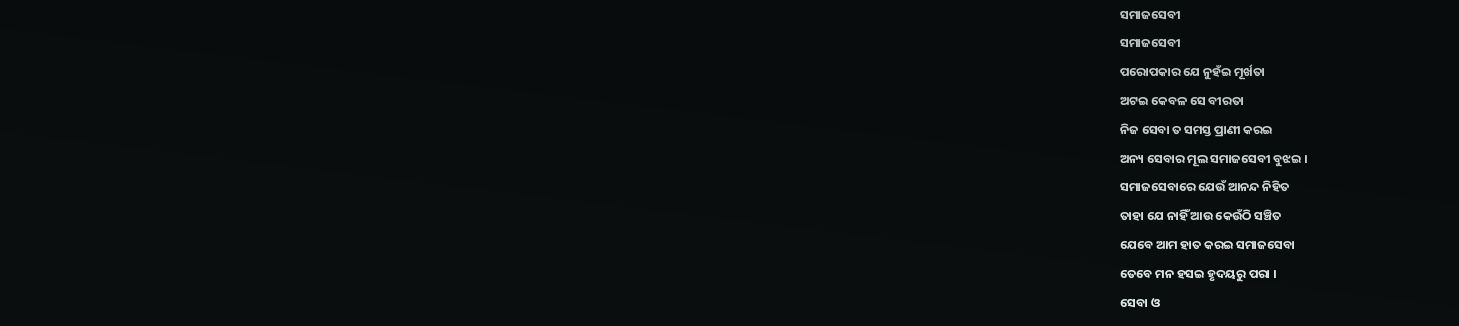ସମାଜସେବୀ
ସମାଜସେବୀ
ପରୋପକାର ଯେ ନୁହଁଇ ମୂର୍ଖତା
ଅଟଇ କେବଳ ସେ ବୀରତା
ନିଜ ସେବା ତ ସମସ୍ତ ପ୍ରାଣୀ କରଇ
ଅନ୍ୟ ସେବାର ମୂଲ ସମାଜସେବୀ ବୁଝଇ ।
ସମାଜସେବାରେ ଯେଉଁ ଆନନ୍ଦ ନିହିତ
ତାହା ଯେ ନାହିଁ ଆଉ କେଉଁଠି ସଞ୍ଚିତ
ଯେବେ ଆମ ହାତ କରଇ ସମାଜସେବା
ତେବେ ମନ ହସଇ ହୃଦୟରୁ ପରା ।
ସେବା ଓ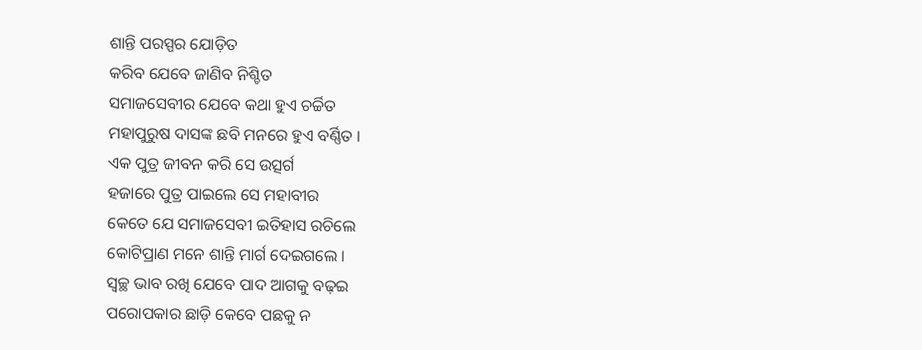ଶାନ୍ତି ପରସ୍ପର ଯୋଡ଼ିତ
କରିବ ଯେବେ ଜାଣିବ ନିଶ୍ଚିତ
ସମାଜସେବୀର ଯେବେ କଥା ହୁଏ ଚର୍ଚ୍ଚିତ
ମହାପୁରୁଷ ଦାସଙ୍କ ଛବି ମନରେ ହୁଏ ବର୍ଣ୍ଣିତ ।
ଏକ ପୁତ୍ର ଜୀବନ କରି ସେ ଉତ୍ସର୍ଗ
ହଜାରେ ପୁତ୍ର ପାଇଲେ ସେ ମହାବୀର
କେତେ ଯେ ସମାଜସେବୀ ଇତିହାସ ରଚିଲେ
କୋଟିପ୍ରାଣ ମନେ ଶାନ୍ତି ମାର୍ଗ ଦେଇଗଲେ ।
ସ୍ୱଚ୍ଛ ଭାବ ରଖି ଯେବେ ପାଦ ଆଗକୁ ବଢ଼ଇ
ପରୋପକାର ଛାଡ଼ି କେବେ ପଛକୁ ନ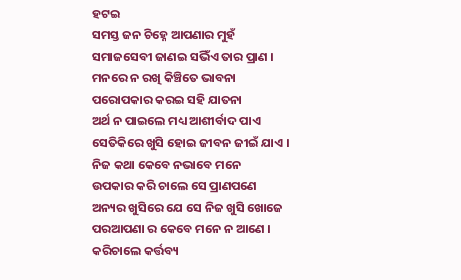ହଟଇ
ସମସ୍ତ ଜନ ଚିହ୍ନେ ଆପଣାର ମୁହଁ
ସମାଜସେବୀ ଜାଣଇ ସଭିଁଏ ତାର ପ୍ରାଣ ।
ମନରେ ନ ରଖି କିଞ୍ଚିତେ ଭାବନା
ପରୋପକାର କରଇ ସହି ଯାତନା
ଅର୍ଥ ନ ପାଇଲେ ମଧ୍ୟ ଆଶୀର୍ବାଦ ପାଏ
ସେତିକିରେ ଖୁସି ହୋଇ ଜୀବନ ଜୀଇଁ ଯାଏ ।
ନିଜ କଥା କେବେ ନଭାବେ ମନେ
ଉପକାର କରି ଚାଲେ ସେ ପ୍ରାଣପଣେ
ଅନ୍ୟର ଖୁସିରେ ଯେ ସେ ନିଜ ଖୁସି ଖୋଜେ
ପରଆପଣା ର କେବେ ମନେ ନ ଆଣେ ।
କରିଚାଲେ କର୍ତ୍ତବ୍ୟ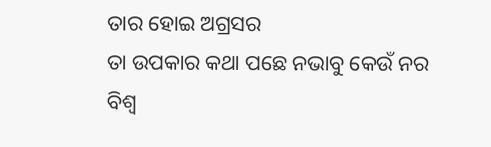ତାର ହୋଇ ଅଗ୍ରସର
ତା ଉପକାର କଥା ପଛେ ନଭାବୁ କେଉଁ ନର
ବିଶ୍ଵ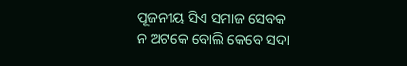ପୂଜନୀୟ ସିଏ ସମାଜ ସେବକ
ନ ଅଟକେ ବୋଲି କେବେ ସଦା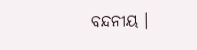ବନ୍ଦନୀୟ ।